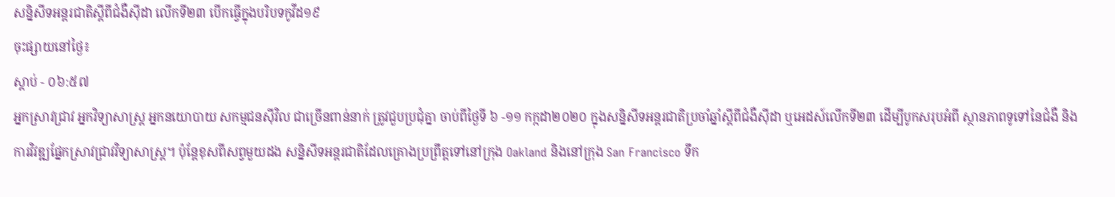សន្និសីទអន្តរជាតិស្តីពីជំងឺស៊ីដា លើកទី២៣ បើកធ្វើក្នុងបរិបទកូវីដ១៩
ចុះផ្សាយនៅថ្ងៃ៖
ស្តាប់ - ០៦:៥៧
អ្នកស្រាវជ្រាវ អ្នកវិទ្យាសាស្ត្រ អ្នកនយោបាយ សកម្មជនស៊ីវិល ជាច្រើនពាន់នាក់ ត្រូវជួបប្រជុំគ្នា ចាប់ពីថ្ងៃទី ៦ -១១ កក្កដា២០២០ ក្នុងសន្និសីទអន្តរជាតិប្រចាំឆ្នាំស្តីពីជំងឺស៊ីដា ឬអេដស៍លើកទី២៣ ដើម្បីបូកសរុបអំពី ស្ថានភាពទូទៅនៃជំងឺ និងការវិវឌ្ឍផ្នែកស្រាវជ្រាវវិទ្យាសាស្ត្រ។ ប៉ុន្តែខុសពីសព្វមួយដង សន្និសីទអន្តរជាតិដែលគ្រោងប្រព្រឹត្តទៅនៅក្រុង Oakland និងនៅក្រុង San Francisco ទឹក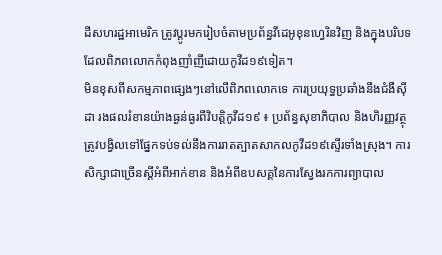ដីសហរដ្ឋអាមេរិក ត្រូវប្តូរមករៀបចំតាមប្រព័ន្ធវីដេអូខុនហ្វេរិនវិញ និងក្នុងបរិបទដែលពិភពលោកកំពុងញាំញីដោយកូវីដ១៩ទៀត។
មិនខុសពីសកម្មភាពផ្សេងៗនៅលើពិភពលោកទេ ការប្រយុទ្ធប្រឆាំងនឹងជំងឺស៊ីដា រងផលរំខានយ៉ាងធ្ងន់ធ្ងរពីវិបត្តិកូវីដ១៩ ៖ ប្រព័ន្ធសុខាភិបាល និងហិរញ្ញវត្ថុត្រូវបង្វិលទៅផ្នែកទប់ទល់នឹងការរាតត្បាតសាកលកូវីដ១៩ស្ទើរទាំងស្រុង។ ការសិក្សាជាច្រើនស្តីអំពីអាក់ខាន និងអំពីឧបសគ្គនៃការស្វែងរកការព្យាបាល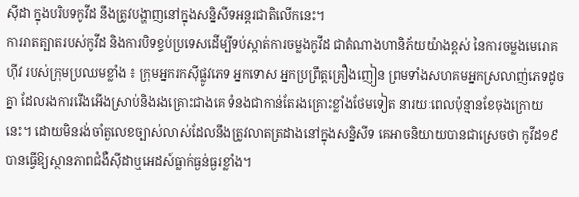ស៊ីដា ក្នុងបរិបទកូវីដ នឹងត្រូវបង្ហាញនៅក្នុងសន្និសីទអន្តរជាតិលើកនេះ។
ការរាតត្បាតរបស់កូវីដ និងការបិទខ្ទប់ប្រទេសដើម្បីទប់ស្កាត់ការចម្លងកូវីដ ជាតំណាងហានិភ័យយ៉ាងខ្ពស់ នៃការចម្លងមេរោគហ៊ីវ របស់ក្រុមប្រឈមខ្លាំង ៖ ក្រុមអ្នករកស៊ីផ្លូវភេទ អ្នកទោស អ្នកប្រព្រឹត្តគ្រឿងញៀន ព្រមទាំងសហគមអ្នកស្រលាញ់ភេទដូចគ្នា ដែលរងការរើងអើងស្រាប់និងរងគ្រោះជាងគេ ទំនងជាកាន់តែរងគ្រោះខ្លាំងថែមទៀត នារយៈពេលប៉ុន្មានខែចុងក្រោយនេះ។ ដោយមិនរង់ចាំតួលេខច្បាស់លាស់ដែលនឹងត្រូវលាតត្រដាងនៅក្នុងសន្និសីទ គេអាចនិយាយបានជាស្រេចថា កូវីដ១៩ បានធ្វើឱ្យស្ថានភាពជំងឺស៊ីដាឬអេដស៍ធ្លាក់ធ្ងន់ធ្ងរខ្លាំង។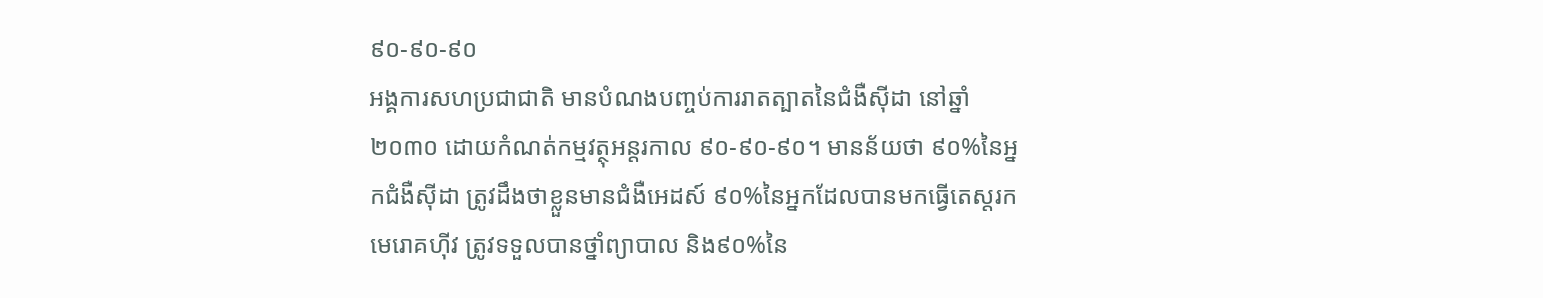៩០-៩០-៩០
អង្គការសហប្រជាជាតិ មានបំណងបញ្ចប់ការរាតត្បាតនៃជំងឺស៊ីដា នៅឆ្នាំ២០៣០ ដោយកំណត់កម្មវត្ថុអន្តរកាល ៩០-៩០-៩០។ មានន័យថា ៩០%នៃអ្នកជំងឺស៊ីដា ត្រូវដឹងថាខ្លួនមានជំងឺអេដស៍ ៩០%នៃអ្នកដែលបានមកធ្វើតេស្តរកមេរោគហ៊ីវ ត្រូវទទួលបានថ្នាំព្យាបាល និង៩០%នៃ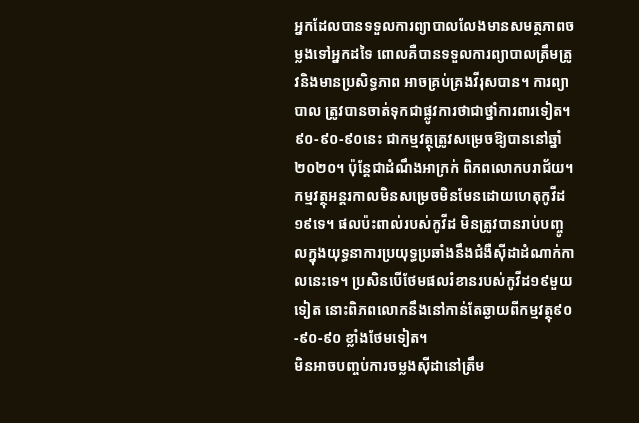អ្នកដែលបានទទួលការព្យាបាលលែងមានសមត្ថភាពចម្លងទៅអ្នកដទៃ ពោលគឺបានទទួលការព្យាបាលត្រឹមត្រូវនិងមានប្រសិទ្ធភាព អាចគ្រប់គ្រងវីរុសបាន។ ការព្យាបាល ត្រូវបានចាត់ទុកជាផ្លូវការថាជាថ្នាំការពារទៀត។
៩០-៩០-៩០នេះ ជាកម្មវត្ថុត្រូវសម្រេចឱ្យបាននៅឆ្នាំ២០២០។ ប៉ុន្តែជាដំណឹងអាក្រក់ ពិភពលោកបរាជ័យ។ កម្មវត្ថុអន្តរកាលមិនសម្រេចមិនមែនដោយហេតុកូវីដ១៩ទេ។ ផលប៉ះពាល់របស់កូវីដ មិនត្រូវបានរាប់បញ្ចូលក្នុងយុទ្ធនាការប្រយុទ្ធប្រឆាំងនឹងជំងឺស៊ីដាដំណាក់កាលនេះទេ។ ប្រសិនបើថែមផលរំខានរបស់កូវីដ១៩មួយទៀត នោះពិភពលោកនឹងនៅកាន់តែឆ្ងាយពីកម្មវត្ថុ៩០-៩០-៩០ ខ្លាំងថែមទៀត។
មិនអាចបញ្ចប់ការចម្លងស៊ីដានៅត្រឹម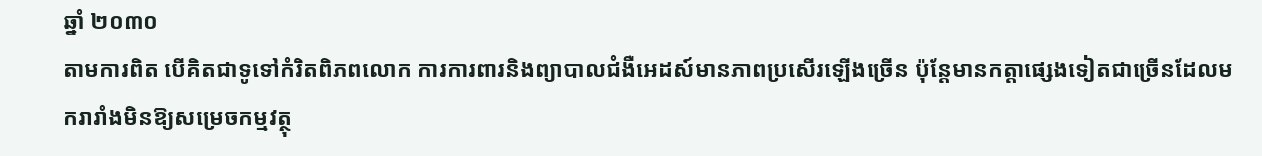ឆ្នាំ ២០៣០
តាមការពិត បើគិតជាទូទៅកំរិតពិភពលោក ការការពារនិងព្យាបាលជំងឺអេដស៍មានភាពប្រសើរឡើងច្រើន ប៉ុន្តែមានកត្តាផ្សេងទៀតជាច្រើនដែលមករារាំងមិនឱ្យសម្រេចកម្មវត្ថុ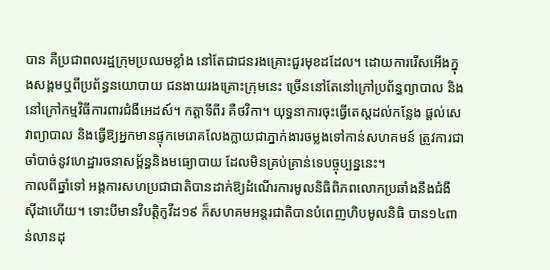បាន គឺប្រជាពលរដ្ឋក្រុមប្រឈមខ្លាំង នៅតែជាជនរងគ្រោះជួរមុខដដែល។ ដោយការរើសអើងក្នុងសង្គមឬពីប្រព័ន្ធនយោបាយ ជនងាយរងគ្រោះក្រុមនេះ ច្រើននៅតែនៅក្រៅប្រព័ន្ធព្យាបាល និងនៅក្រៅកម្មវិធីការពារជំងឺអេដស៍។ កត្តាទីពីរ គឺថវិកា។ យុទ្ធនាការចុះធ្វើតេស្តដល់កន្លែង ផ្តល់សេវាព្យាបាល និងធ្វើឱ្យអ្នកមានផ្ទុកមេរោគលែងក្លាយជាភ្នាក់ងារចម្លងទៅកាន់សហគមន៍ ត្រូវការជាចាំបាច់នូវហេដ្ឋារចនាសម្ព័ន្ធនិងមធ្យោបាយ ដែលមិនគ្រប់គ្រាន់ទេបច្ចុប្បន្ននេះ។
កាលពីឆ្នាំទៅ អង្គការសហប្រជាជាតិបានដាក់ឱ្យដំណើរការមូលនិធិពិភពលោកប្រឆាំងនឹងជំងឺស៊ីដាហើយ។ ទោះបីមានវិបត្តិកូវីដ១៩ ក៏សហគមអន្តរជាតិបានបំពេញហិបមូលនិធិ បាន១៤ពាន់លានដុ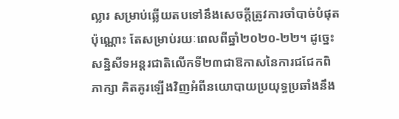ល្លារ សម្រាប់ឆ្លើយតបទៅនឹងសេចក្តីត្រូវការចាំបាច់បំផុតប៉ុណ្ណោះ តែសម្រាប់រយៈពេលពីឆ្នាំ២០២០-២២។ ដូច្នេះសន្និសីទអន្តរជាតិលើកទី២៣ជាឱកាសនៃការជជែកពិភាក្សា គិតគូរឡើងវិញអំពីនយោបាយប្រយុទ្ធប្រឆាំងនឹង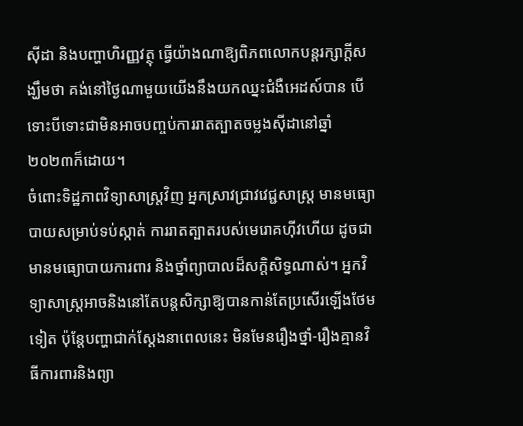ស៊ីដា និងបញ្ហាហិរញ្ញវត្ថុ ធ្វើយ៉ាងណាឱ្យពិភពលោកបន្តរក្សាក្តីសង្ឃឹមថា គង់នៅថ្ងៃណាមួយយើងនឹងយកឈ្នះជំងឺអេដស៍បាន បើទោះបីទោះជាមិនអាចបញ្ចប់ការរាតត្បាតចម្លងស៊ីដានៅឆ្នាំ២០២៣ក៏ដោយ។
ចំពោះទិដ្ឋភាពវិទ្យាសាស្ត្រវិញ អ្នកស្រាវជ្រាវវេជ្ជសាស្ត្រ មានមធ្យោបាយសម្រាប់ទប់ស្កាត់ ការរាតត្បាតរបស់មេរោគហ៊ីវហើយ ដូចជា មានមធ្យោបាយការពារ និងថ្នាំព្យាបាលដ៏សក្តិសិទ្ធណាស់។ អ្នកវិទ្យាសាស្ត្រអាចនិងនៅតែបន្តសិក្សាឱ្យបានកាន់តែប្រសើរឡើងថែមទៀត ប៉ុន្តែបញ្ហាជាក់ស្តែងនាពេលនេះ មិនមែនរឿងថ្នាំ-រឿងគ្មានវិធីការពារនិងព្យា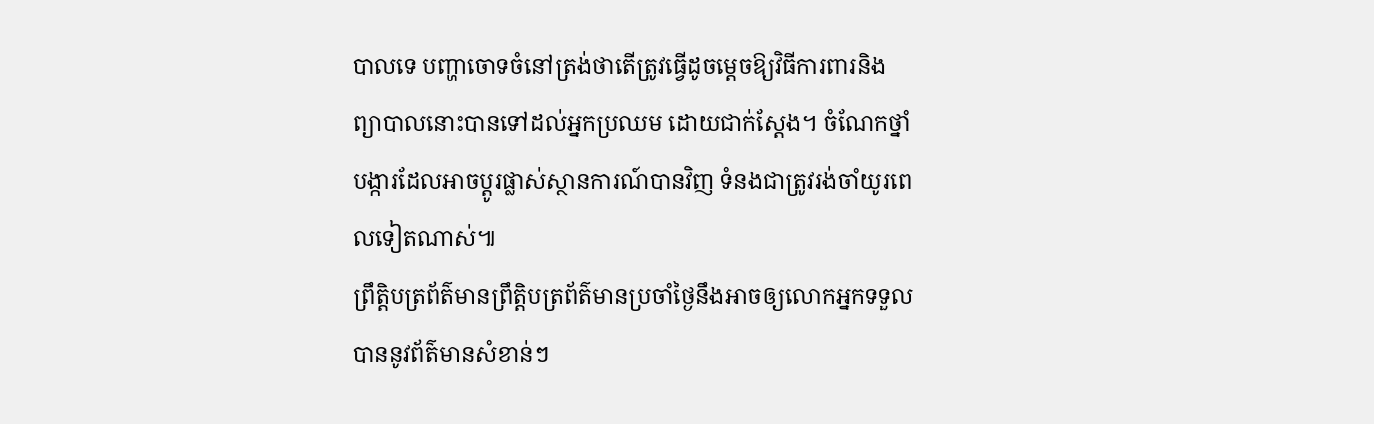បាលទេ បញ្ហាចោទចំនៅត្រង់ថាតើត្រូវធ្វើដូចម្តេចឱ្យវិធីការពារនិងព្យាបាលនោះបានទៅដល់អ្នកប្រឈម ដោយជាក់ស្តែង។ ចំណែកថ្នាំបង្ការដែលអាចប្តូរផ្លាស់ស្ថានការណ៍បានវិញ ទំនងជាត្រូវរង់ចាំយូរពេលទៀតណាស់៕
ព្រឹត្តិបត្រព័ត៌មានព្រឹត្តិបត្រព័ត៌មានប្រចាំថ្ងៃនឹងអាចឲ្យលោកអ្នកទទួលបាននូវព័ត៌មានសំខាន់ៗ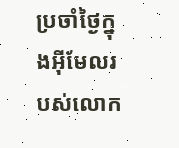ប្រចាំថ្ងៃក្នុងអ៊ីមែលរបស់លោក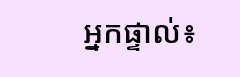អ្នកផ្ទាល់៖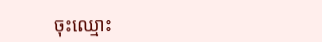ចុះឈ្មោះ